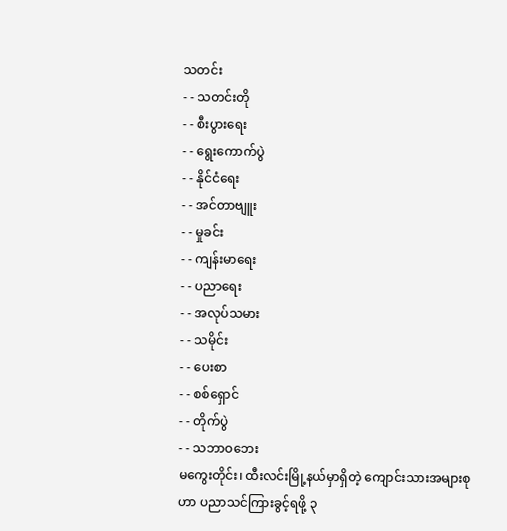သတင်း
- - သတင်းတို
- - စီးပွားရေး
- - ရွေးကောက်ပွဲ
- - နိုင်ငံရေး
- - အင်တာဗျူး
- - မှုခင်း
- - ကျန်းမာရေး
- - ပညာရေး
- - အလုပ်သမား
- - သမိုင်း
- - ပေးစာ
- - စစ်ရှောင်
- - တိုက်ပွဲ
- - သဘာဝဘေး
မကွေးတိုင်း၊ ထီးလင်းမြို့နယ်မှာရှိတဲ့ ကျောင်းသားအများစုဟာ ပညာသင်ကြားခွင့်ရဖို့ ၃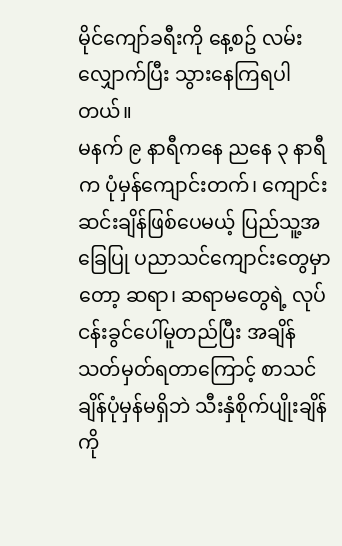မိုင်ကျော်ခရီးကို နေ့စဥ် လမ်းလျှောက်ပြီး သွားနေကြရပါတယ်။
မနက် ၉ နာရီကနေ ညနေ ၃ နာရီက ပုံမှန်ကျောင်းတက်၊ ကျောင်းဆင်းချိန်ဖြစ်ပေမယ့် ပြည်သူ့အခြေပြု ပညာသင်ကျောင်းတွေမှာတော့ ဆရာ၊ ဆရာမတွေရဲ့ လုပ်ငန်းခွင်ပေါ်မူတည်ပြီး အချိန်သတ်မှတ်ရတာကြောင့် စာသင်ချိန်ပုံမှန်မရှိဘဲ သီးနှံစိုက်ပျိုးချိန်ကို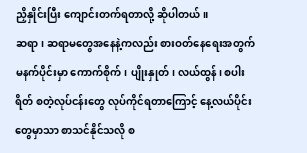ညှိနှိုင်းပြီး ကျောင်းတက်ရတာလို့ ဆိုပါတယ်။
ဆရာ၊ ဆရာမတွေအနေနဲ့ကလည်း စားဝတ်နေရေးအတွက် မနက်ပိုင်းမှာ ကောက်စိုက်၊ ပျိုးနှုတ်၊ လယ်ထွန်၊ စပါးရိတ် စတဲ့လုပ်ငန်းတွေ လုပ်ကိုင်ရတာကြောင့် နေ့လယ်ပိုင်းတွေမှာသာ စာသင်နိုင်သလို စ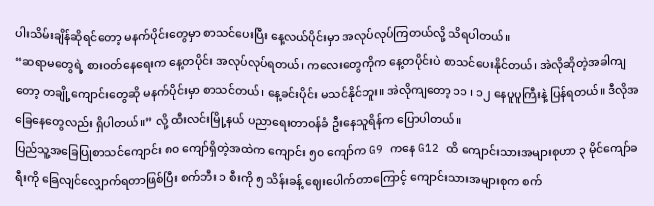ပါးသိမ်းချိန်ဆိုရင်တော့ မနက်ပိုင်းတွေမှာ စာသင်ပေးပြီး နေ့လယ်ပိုင်းမှာ အလုပ်လုပ်ကြတယ်လို့ သိရပါတယ်။
“ဆရာမတွေရဲ့ စားဝတ်နေရေးက နေ့တပိုင်း အလုပ်လုပ်ရတယ်၊ ကလေးတွေကိုက နေ့တပိုင်းပဲ စာသင်ပေးနိုင်တယ်၊ အဲလိုဆိုတဲ့အခါကျတော့ တချို့ကျောင်းတွေဆို မနက်ပိုင်းမှာ စာသင်တယ်၊ နေ့ခင်းပိုင်း မသင်နိုင်ဘူး။ အဲလိုကျတော့ ၁၁ ၊ ၁၂ နေပူပူကြီးနဲ့ ပြန်ရတယ်။ ဒီလိုအခြေနေတွေလည်း ရှိပါတယ်။” လို့ ထီးလင်းမြို့နယ် ပညာရေးတာဝန်ခံ ဦးနေသူရိန်က ပြောပါတယ်။
ပြည်သူ့အခြေပြုစာသင်ကျောင်း ၈၀ ကျော်ရှိတဲ့အထဲက ကျောင်း ၅၀ ကျော်က G9 ကနေ G12 ထိ ကျောင်းသားအများစုဟာ ၃ မိုင်ကျော်ခရီးကို ခြေလျင်လျှောက်ရတာဖြစ်ပြီး စက်ဘီး ၁ စီးကို ၅ သိန်းခန့် ဈေးပေါက်တာကြောင့် ကျောင်းသားအများစုက စက်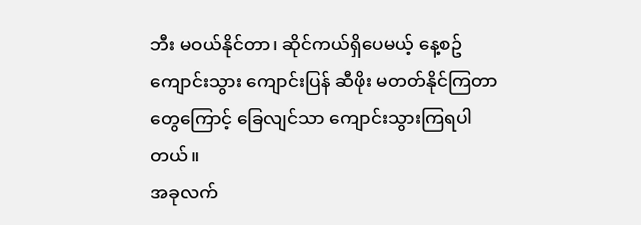ဘီး မဝယ်နိုင်တာ၊ ဆိုင်ကယ်ရှိပေမယ့် နေ့စဥ်ကျောင်းသွား ကျောင်းပြန် ဆီဖိုး မတတ်နိုင်ကြတာတွေကြောင့် ခြေလျင်သာ ကျောင်းသွားကြရပါတယ်။
အခုလက်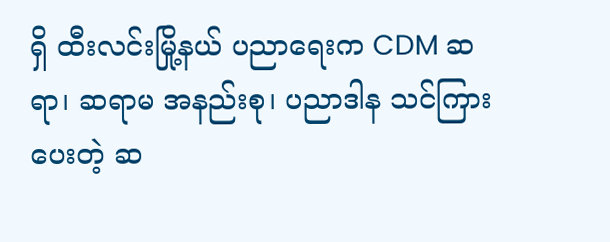ရှိ ထီးလင်းမြို့နယ် ပညာရေးက CDM ဆရာ၊ ဆရာမ အနည်းစု၊ ပညာဒါန သင်ကြားပေးတဲ့ ဆ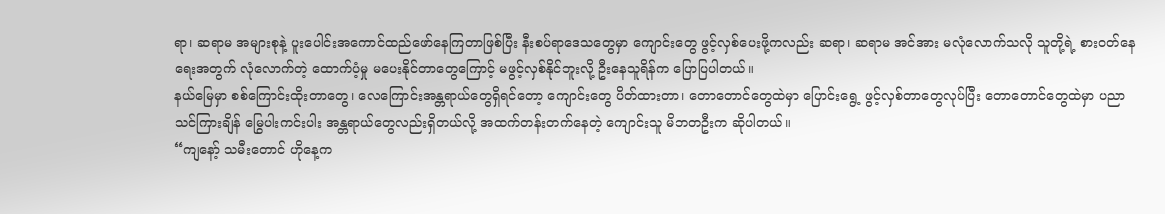ရာ၊ ဆရာမ အများစုနဲ့ ပူးပေါင်းအကောင်ထည်ဖော်နေကြတာဖြစ်ပြီး နီးစပ်ရာဒေသတွေမှာ ကျောင်းတွေ ဖွင့်လှစ်ပေးဖို့ကလည်း ဆရာ၊ ဆရာမ အင်အား မလုံလောက်သလို သူတို့ရဲ့ စားဝတ်နေရေးအတွက် လုံလောက်တဲ့ ထောက်ပံ့မှု မပေးနိုင်တာတွေကြောင့် မဖွင့်လှစ်နိုင်ဘူးလို့ ဦးနေသူရိန်က ပြောပြပါတယ်။
နယ်မြေမှာ စစ်ကြောင်းထိုးတာတွေ၊ လေကြောင်းအန္တရာယ်တွေရှိရင်တော့ ကျောင်းတွေ ပိတ်ထားတာ၊ တောတောင်တွေထဲမှာ ပြောင်းရွေ့ ဖွင့်လှစ်တာတွေလုပ်ပြီး တောတောင်တွေထဲမှာ ပညာသင်ကြားချိန် မြွေပါးကင်းပါး အန္တရာယ်တွေလည်းရှိတယ်လို့ အထက်တန်းတက်နေတဲ့ ကျောင်းသူ မိဘတဦးက ဆိုပါတယ်။
“ကျနော့် သမီးတောင် ဟိုနေ့က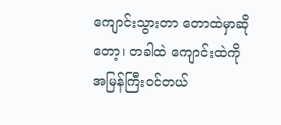ကျောင်းသွားတာ တောထဲမှာဆိုတော့၊ တခါထဲ ကျောင်းထဲကို အမြန်ကြီးဝင်တယ်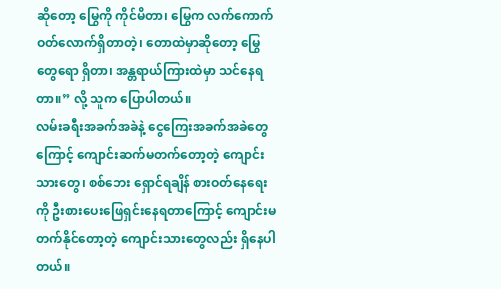ဆိုတော့ မြွေကို ကိုင်မိတာ၊ မြွေက လက်ကောက်ဝတ်လောက်ရှိတာတဲ့၊ တောထဲမှာဆိုတော့ မြွေတွေရော ရှိတာ၊ အန္တရာယ်ကြားထဲမှာ သင်နေရတာ။” လို့ သူက ပြောပါတယ်။
လမ်းခရီးအခက်အခဲနဲ့ ငွေကြေးအခက်အခဲတွေကြောင့် ကျောင်းဆက်မတက်တော့တဲ့ ကျောင်းသားတွေ၊ စစ်ဘေး ရှောင်ရချိန် စားဝတ်နေရေးကို ဦးစားပေးဖြေရှင်းနေရတာကြောင့် ကျောင်းမတက်နိုင်တော့တဲ့ ကျောင်းသားတွေလည်း ရှိနေပါတယ်။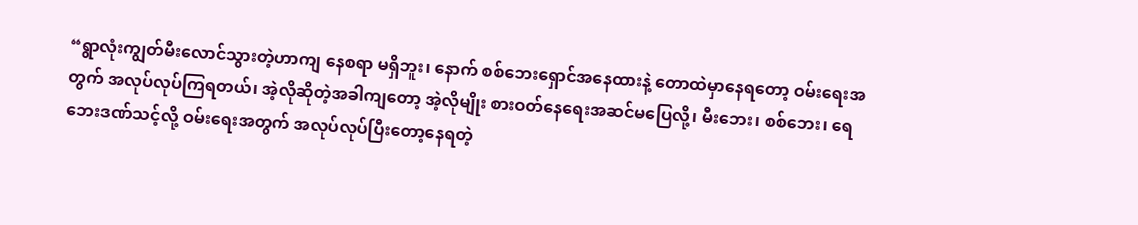“ရွာလုံးကျွတ်မီးလောင်သွားတဲ့ဟာကျ နေစရာ မရှိဘူး၊ နောက် စစ်ဘေးရှောင်အနေထားနဲ့ တောထဲမှာနေရတော့ ဝမ်းရေးအတွက် အလုပ်လုပ်ကြရတယ်၊ အဲ့လိုဆိုတဲ့အခါကျတော့ အဲ့လိုမျိုး စားဝတ်နေရေးအဆင်မပြေလို့၊ မီးဘေး၊ စစ်ဘေး၊ ရေဘေးဒဏ်သင့်လို့ ဝမ်းရေးအတွက် အလုပ်လုပ်ပြီးတော့နေရတဲ့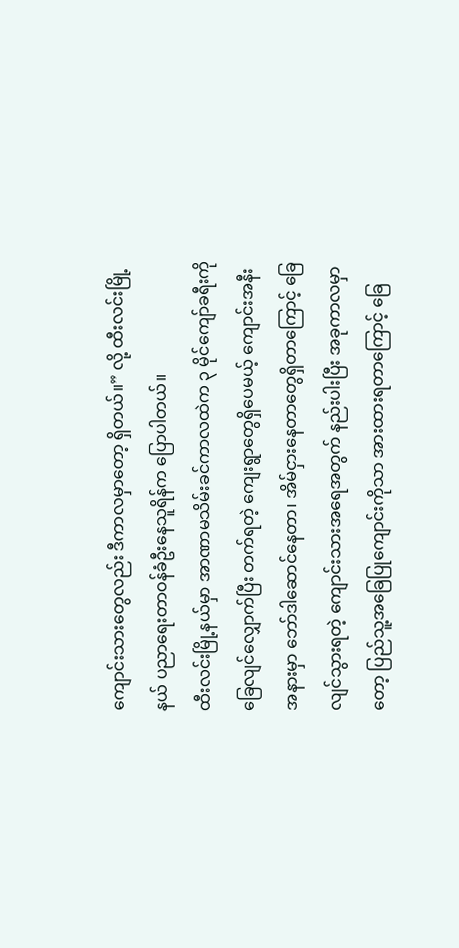ကျောင်းသားတွေလည်း ဒီကာလမှာတော့ ရှိတယ်။” လို့ ထီးလင်းမြို့နယ် ပညာရေးတာဝန်ခံဦးနေသူရိန်က ပြောပါတယ်။
ထီးလင်းမြို့နယ်မှာ အာဏာမသိမ်းခင်ကာလထဲက ၃ မိုင်ကျော်ခရီးကို ခြေလျင်လျှောက်ပြီး တက်ရတဲ့ ကျေးရွာတွေရှိပေမယ့် ကျောင်းအနီးအနားမှာ ဘော်ဒါဆောင်နေတာ၊ အိမ်ငှားနေတာတွေရှိတာကြောင့် ခြေလျင်သွားရတဲ့ ကျောင်းသားအရေအတွက် နည်းပါးပြီး အခုကာလမှာတော့ ပြည်သူ့အခြေပြုကျောင်းကိုသာ အားထားရတာကြောင့် ခြေ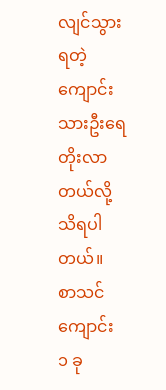လျင်သွားရတဲ့ ကျောင်းသားဦးရေ တိုးလာတယ်လို့ သိရပါတယ်။
စာသင်ကျောင်း ၁ ခု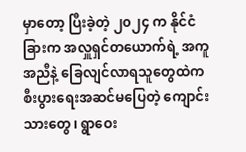မှာတော့ ပြီးခဲ့တဲ့ ၂၀၂၄ က နိုင်ငံခြားက အလှူရှင်တယောက်ရဲ့ အကူအညီနဲ့ ခြေလျင်လာရသူတွေထဲက စီးပွားရေးအဆင်မပြေတဲ့ ကျောင်းသားတွေ၊ ရွာဝေး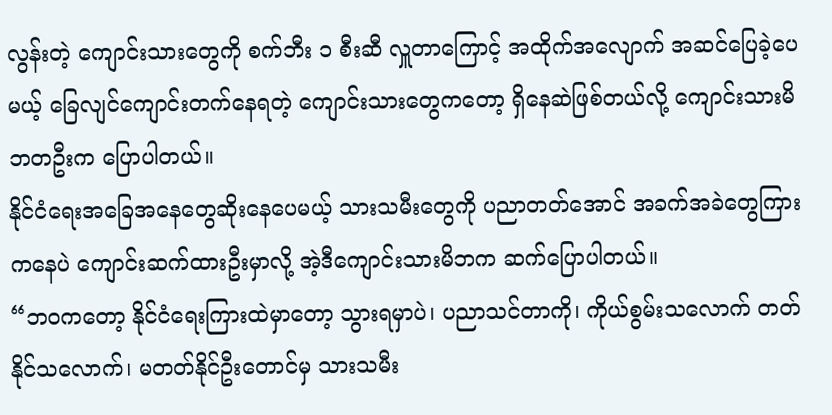လွန်းတဲ့ ကျောင်းသားတွေကို စက်ဘီး ၁ စီးဆီ လှူတာကြောင့် အထိုက်အလျောက် အဆင်ပြေခဲ့ပေမယ့် ခြေလျင်ကျောင်းတက်နေရတဲ့ ကျောင်းသားတွေကတော့ ရှိနေဆဲဖြစ်တယ်လို့ ကျောင်းသားမိဘတဦးက ပြောပါတယ်။
နိုင်ငံရေးအခြေအနေတွေဆိုးနေပေမယ့် သားသမီးတွေကို ပညာတတ်အောင် အခက်အခဲတွေကြားကနေပဲ ကျောင်းဆက်ထားဦးမှာလို့ အဲ့ဒီကျောင်းသားမိဘက ဆက်ပြောပါတယ်။
“ဘဝကတော့ နိုင်ငံရေးကြားထဲမှာတော့ သွားရမှာပဲ၊ ပညာသင်တာကို၊ ကိုယ်စွမ်းသလောက် တတ်နိုင်သလောက်၊ မတတ်နိုင်ဦးတောင်မှ သားသမီး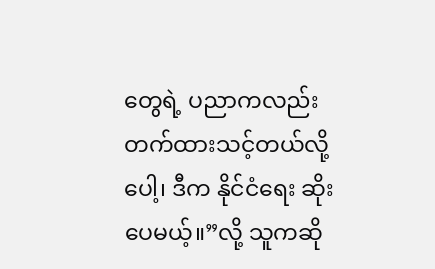တွေရဲ့ ပညာကလည်း တက်ထားသင့်တယ်လို့ပေါ့၊ ဒီက နိုင်ငံရေး ဆိုးပေမယ့်။”လို့ သူကဆို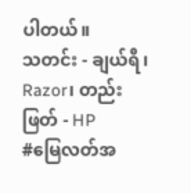ပါတယ်။
သတင်း - ချယ်ရီ၊ Razor၊ တည်းဖြတ် - HP
#မြေလတ်အ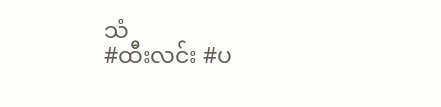သံ
#ထီးလင်း #ပ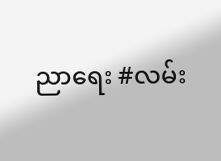ညာရေး #လမ်း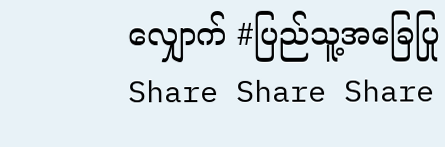လျှောက် #ပြည်သူ့အခြေပြု
Share Share Share